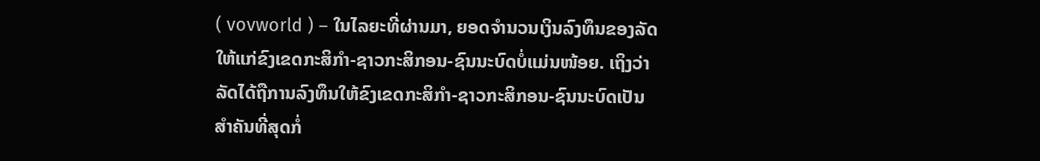( vovworld ) – ໃນໄລຍະທີ່ຜ່ານມາ, ຍອດຈຳນວນເງິນລົງທຶນຂອງລັດໃຫ້ແກ່ຂົງເຂດກະສິກຳ-ຊາວກະສິກອນ-ຊົນນະບົດບໍ່ແມ່ນໜ້ອຍ. ເຖິງວ່າ ລັດໄດ້ຖືການລົງທຶນໃຫ້ຂົງເຂດກະສິກຳ-ຊາວກະສິກອນ-ຊົນນະບົດເປັນສຳຄັນທີ່ສຸດກໍ່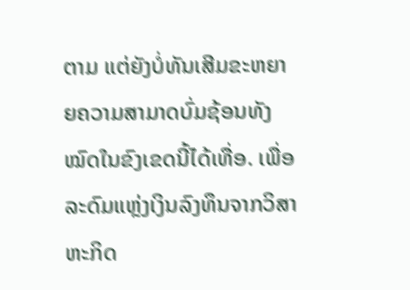ຕາມ ແຕ່ຍັງບໍ່ທັນເສີມຂະຫຍາຍຄວາມສາມາດບົ່ມຊ້ອນທັງໝົດໃນຂົງເຂດນີ້ໄດ້ເທື່ອ. ເພື່ອລະດົມແຫຼ່ງເງິນລົງທຶນຈາກວິສາຫະກິດ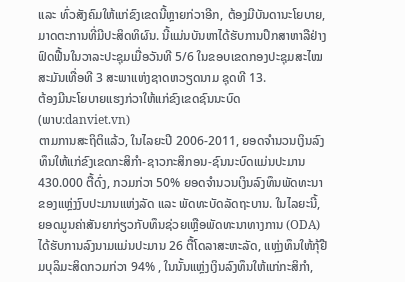ແລະ ທົ່ວສັງຄົມໃຫ້ແກ່ຂົງເຂດນີ້ຫຼາຍກ່ວາອີກ, ຕ້ອງມີບັນດານະໂຍບາຍ, ມາດຕະການທີ່ມີປະສິດທິຜົນ. ນີ້ແມ່ນບັນຫາໄດ້ຮັບການປຶກສາຫາລືຢ່າງຟົດຟື້ນໃນວາລະປະຊຸມເມື່ອວັນທີ 5/6 ໃນຂອບເຂດກອງປະຊຸມສະໄໝສະມັນເທື່ອທີ 3 ສະພາແຫ່ງຊາດຫວຽດນາມ ຊຸດທີ 13.
ຕ້ອງມີນະໂຍບາຍແຮງກ່ວາໃຫ້ແກ່ຂົງເຂດຊົນນະບົດ
(ພາບ:danviet.vn)
ຕາມການສະຖິຕິແລ້ວ, ໃນໄລຍະປີ 2006-2011, ຍອດຈຳນວນເງິນລົງທຶນໃຫ້ແກ່ຂົງເຂດກະສິກຳ-ຊາວກະສິກອນ-ຊົນນະບົດແມ່ນປະມານ 430.000 ຕື້ດົ່ງ, ກວມກ່ວາ 50% ຍອດຈຳນວນເງິນລົງທຶນພັດທະນາຂອງແຫຼ່ງງົບປະມານແຫ່ງລັດ ແລະ ພັດທະບັດລັດຖະບານ. ໃນໄລຍະນີ້, ຍອດມູນຄ່າສັນຍາກ່ຽວກັບທຶນຊ່ວຍເຫຼືອພັດທະນາທາງການ (ODA) ໄດ້ຮັບການລົງນາມແມ່ນປະມານ 26 ຕື້ໂດລາສະຫະລັດ, ແຫຼ່ງທຶນໃຫ້ກຸ້ຢືມບຸລິມະສິດກວມກ່ວາ 94% , ໃນນັ້ນແຫຼ່ງເງິນລົງທຶນໃຫ້ແກ່ກະສິກຳ,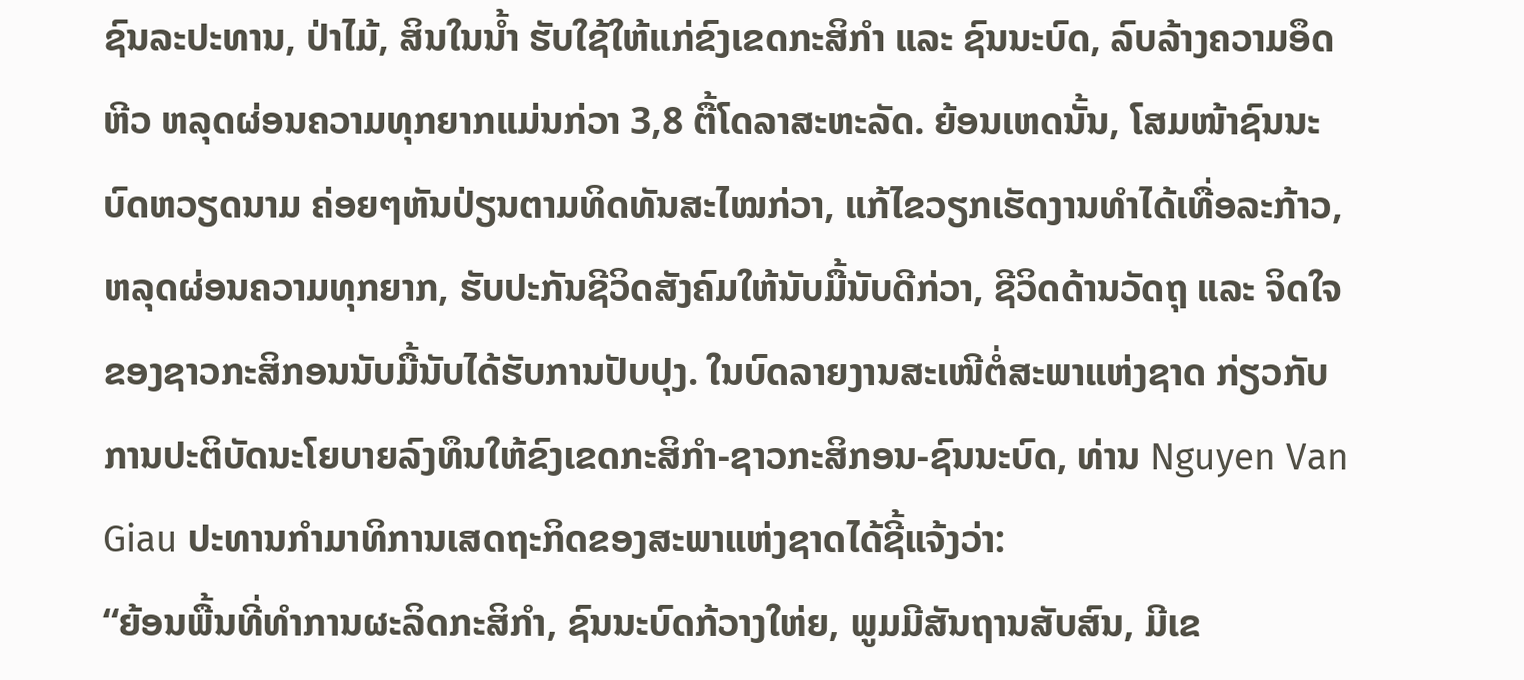ຊົນລະປະທານ, ປ່າໄມ້, ສິນໃນນ້ຳ ຮັບໃຊ້ໃຫ້ແກ່ຂົງເຂດກະສິກຳ ແລະ ຊົນນະບົດ, ລົບລ້າງຄວາມອຶດຫີວ ຫລຸດຜ່ອນຄວາມທຸກຍາກແມ່ນກ່ວາ 3,8 ຕື້ໂດລາສະຫະລັດ. ຍ້ອນເຫດນັ້ນ, ໂສມໜ້າຊົນນະບົດຫວຽດນາມ ຄ່ອຍໆຫັນປ່ຽນຕາມທິດທັນສະໄໝກ່ວາ, ແກ້ໄຂວຽກເຮັດງານທຳໄດ້ເທື່ອລະກ້າວ, ຫລຸດຜ່ອນຄວາມທຸກຍາກ, ຮັບປະກັນຊີວິດສັງຄົມໃຫ້ນັບມື້ນັບດີກ່ວາ, ຊີວິດດ້ານວັດຖຸ ແລະ ຈິດໃຈຂອງຊາວກະສິກອນນັບມື້ນັບໄດ້ຮັບການປັບປຸງ. ໃນບົດລາຍງານສະເໜີຕໍ່ສະພາແຫ່ງຊາດ ກ່ຽວກັບການປະຕິບັດນະໂຍບາຍລົງທຶນໃຫ້ຂົງເຂດກະສິກຳ-ຊາວກະສິກອນ-ຊົນນະບົດ, ທ່ານ Nguyen Van Giau ປະທານກຳມາທິການເສດຖະກິດຂອງສະພາແຫ່ງຊາດໄດ້ຊີ້ແຈ້ງວ່າ:
“ຍ້ອນພື້ນທີ່ທຳການຜະລິດກະສິກຳ, ຊົນນະບົດກ້ວາງໃຫ່ຍ, ພູມມີສັນຖານສັບສົນ, ມີເຂ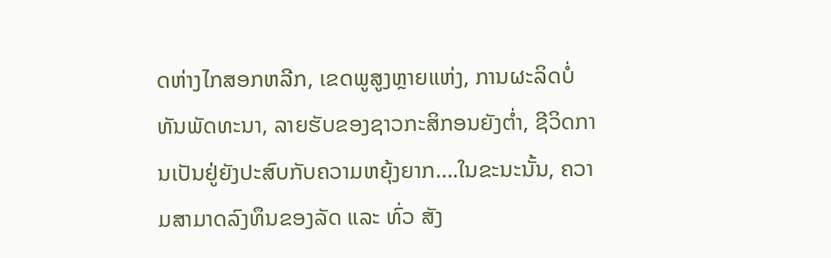ດຫ່າງໄກສອກຫລີກ, ເຂດພູສູງຫຼາຍແຫ່ງ, ການຜະລິດບໍ່ທັນພັດທະນາ, ລາຍຮັບຂອງຊາວກະສິກອນຍັງຕ່ຳ, ຊີວິດການເປັນຢູ່ຍັງປະສົບກັບຄວາມຫຍຸ້ງຍາກ….ໃນຂະນະນັ້ນ, ຄວາມສາມາດລົງທຶນຂອງລັດ ແລະ ທົ່ວ ສັງ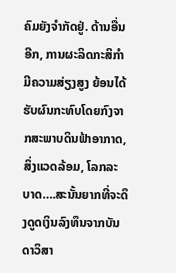ຄົມຍັງຈຳກັດຢູ່. ດ້ານອື່ນອີກ, ການຜະລິດກະສິກຳມີຄວາມສ່ຽງສູງ ຍ້ອນໄດ້ຮັບຜົນກະທົບໂດຍກົງຈາກສະພາບດິນຟ້າອາກາດ, ສິ່ງແວດລ້ອມ, ໂລກລະບາດ….ສະນັ້ນຍາກທີ່ຈະດຶງດູດເງິນລົງທຶນຈາກບັນດາວິສາ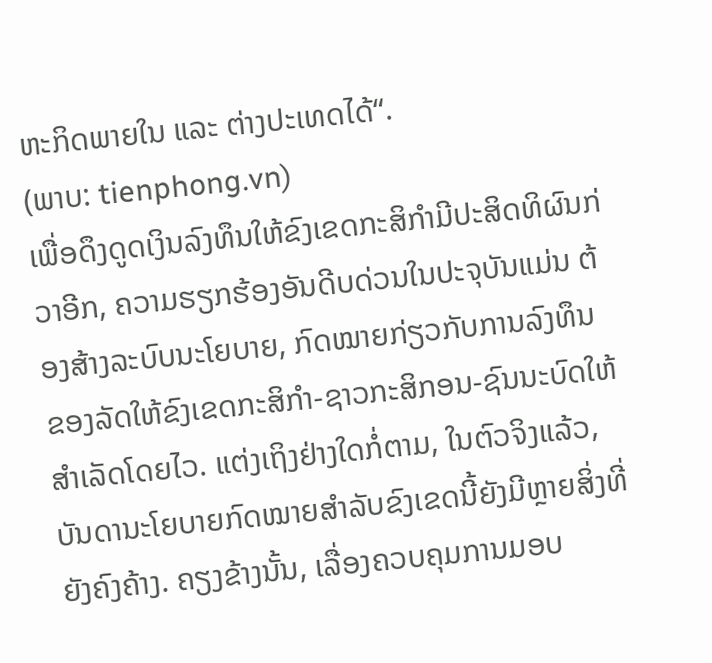ຫະກິດພາຍໃນ ແລະ ຕ່າງປະເທດໄດ້“.
(ພາບ: tienphong.vn)
ເພື່ອດຶງດູດເງິນລົງທຶນໃຫ້ຂົງເຂດກະສິກຳມີປະສິດທິຜົນກ່ວາອີກ, ຄວາມຮຽກຮ້ອງອັນດີບດ່ວນໃນປະຈຸບັນແມ່ນ ຕ້ອງສ້າງລະບົບນະໂຍບາຍ, ກົດໝາຍກ່ຽວກັບການລົງທຶນຂອງລັດໃຫ້ຂົງເຂດກະສິກຳ-ຊາວກະສິກອນ-ຊົນນະບົດໃຫ້ສຳເລັດໂດຍໄວ. ແຕ່ງເຖິງຢ່າງໃດກໍ່ຕາມ, ໃນຕົວຈິງແລ້ວ, ບັນດານະໂຍບາຍກົດໝາຍສຳລັບຂົງເຂດນີ້ຍັງມີຫຼາຍສິ່ງທີ່ຍັງຄົງຄ້າງ. ຄຽງຂ້າງນັ້ນ, ເລື່ອງຄວບຄຸມການມອບ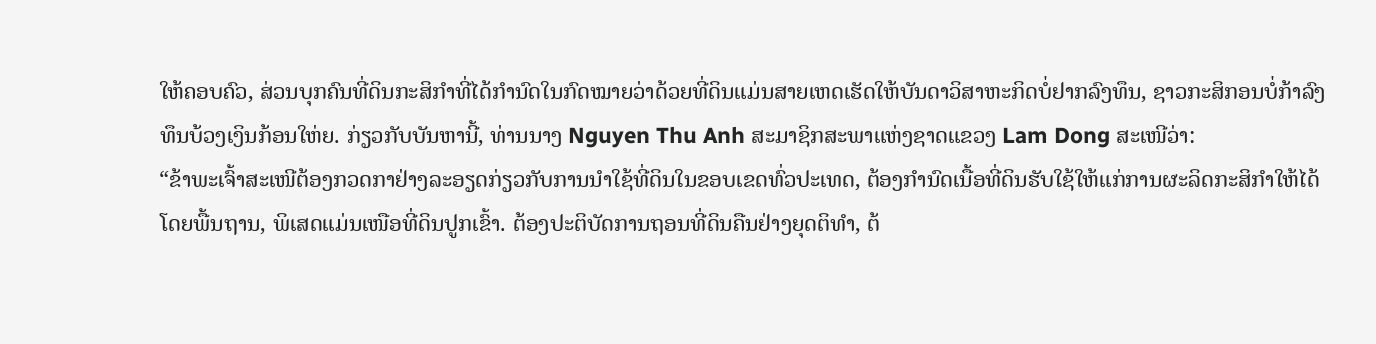ໃຫ້ຄອບຄົວ, ສ່ວນບຸກຄົນທີ່ດິນກະສິກຳທີ່ໄດ້ກຳນົດໃນກົດໝາຍວ່າດ້ວຍທີ່ດິນແມ່ນສາຍເຫດເຮັດໃຫ້ບັນດາວິສາຫະກິດບໍ່ຢາກລົງທຶນ, ຊາວກະສິກອນບໍ່ກ້າລົງທຶນບ້ວງເງິນກ້ອນໃຫ່ຍ. ກ່ຽວກັບບັນຫານີ້, ທ່ານນາງ Nguyen Thu Anh ສະມາຊິກສະພາແຫ່ງຊາດແຂວງ Lam Dong ສະເໜີວ່າ:
“ຂ້າພະເຈົ້າສະເໜີຕ້ອງກວດກາຢ່າງລະອຽດກ່ຽວກັບການນຳໃຊ້ທີ່ດິນໃນຂອບເຂດທົ່ວປະເທດ, ຕ້ອງກຳນົດເນື້ອທີ່ດິນຮັບໃຊ້ໃຫ້ແກ່ການຜະລິດກະສິກຳໃຫ້ໄດ້ໂດຍພື້ນຖານ, ພິເສດແມ່ນເໜືອທີ່ດິນປູກເຂົ້າ. ຕ້ອງປະຕິບັດການຖອນທີ່ດິນຄືນຢ່າງຍຸດຕິທຳ, ຕ້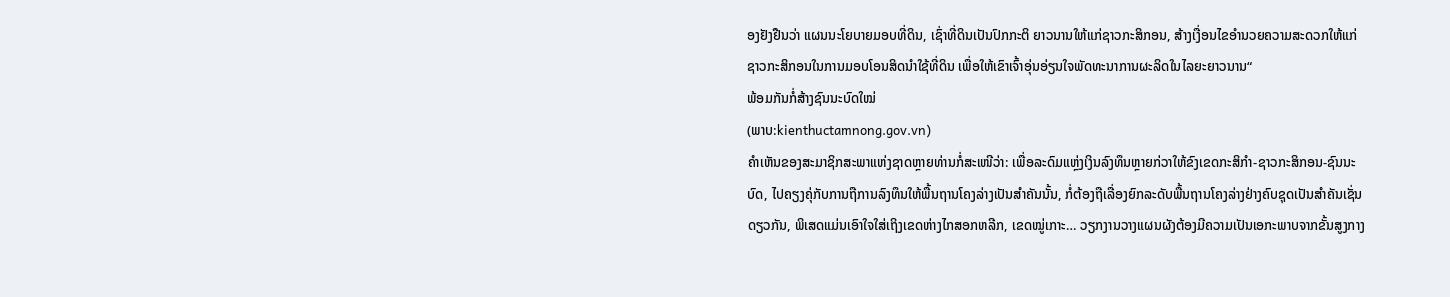ອງຢັງຢືນວ່າ ແຜນນະໂຍບາຍມອບທີ່ດິນ, ເຊົ່າທີ່ດິນເປັນປົກກະຕິ ຍາວນານໃຫ້ແກ່ຊາວກະສິກອນ, ສ້າງເງື່ອນໄຂອຳນວຍຄວາມສະດວກໃຫ້ແກ່ຊາວກະສິກອນໃນການມອບໂອນສິດນຳໃຊ້ທີ່ດິນ ເພື່ອໃຫ້ເຂົາເຈົ້າອຸ່ນອ່ຽນໃຈພັດທະນາການຜະລິດໃນໄລຍະຍາວນານ“
ພ້ອມກັນກໍ່ສ້າງຊົນນະບົດໃໝ່
(ພາບ:kienthuctamnong.gov.vn)
ຄຳເຫັນຂອງສະມາຊິກສະພາແຫ່ງຊາດຫຼາຍທ່ານກໍ່ສະເໜີວ່າ: ເພື່ອລະດົມແຫຼ່ງເງິນລົງທຶນຫຼາຍກ່ວາໃຫ້ຂົງເຂດກະສິກຳ-ຊາວກະສິກອນ-ຊົນນະບົດ, ໄປຄຽງຄຸ່ກັບການຖືການລົງທຶນໃຫ້ພື້ນຖານໂຄງລ່າງເປັນສຳຄັນນັ້ນ, ກໍ່ຕ້ອງຖືເລື່ອງຍົກລະດັບພື້ນຖານໂຄງລ່າງຢ່າງຄົບຊຸດເປັນສຳຄັນເຊັ່ນດຽວກັນ, ພິເສດແມ່ນເອົາໃຈໃສ່ເຖິງເຂດຫ່າງໄກສອກຫລີກ, ເຂດໝູ່ເກາະ… ວຽກງານວາງແຜນຜັງຕ້ອງມີຄວາມເປັນເອກະພາບຈາກຂັ້ນສູງກາງ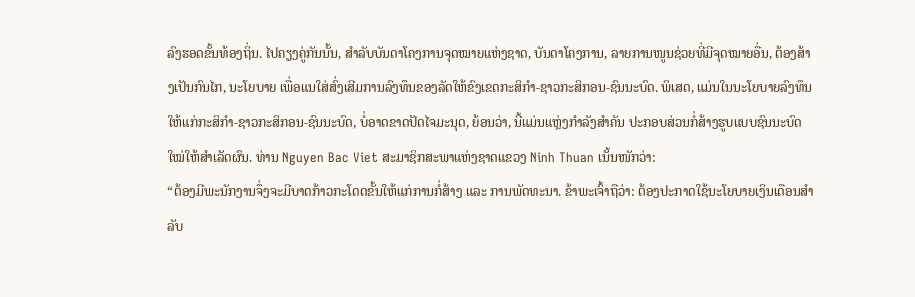ລົງຮອດຂັ້ນທ້ອງຖິ່ນ. ໄປຄຽງຄູ່ກັນນັ້ນ, ສຳລັບບັນດາໂຄງການຈຸດໝາຍແຫ່ງຊາດ, ບັນດາໂຄງການ, ລາຍການໜູນຊ່ວຍທີ່ມີຈຸດໝາຍອື່ນ, ຕ້ອງສ້າງເປັນກົນໄກ, ນະໂຍບາຍ ເພື່ອແນໃສ່ສົ່ງເສີມການລົງທຶນຂອງລັດໃຫ້ຂົງເຂດກະສິກຳ-ຊາວກະສິກອນ-ຊົນນະບົດ. ພິເສດ, ແມ່ນໃນນະໂຍບາຍລົງທຶນໃຫ້ແກ່ກະສິກຳ-ຊາວກະສິກອນ-ຊົນນະບົດ, ບໍ່ອາດຂາດປັດໄຈມະນຸດ, ຍ້ອນວ່າ, ນີ້ແມ່ນແຫຼ່ງກຳລັງສຳຄັນ ປະກອບສ່ວນກໍ່ສ້າງຮູບແບບຊົນນະບົດໃໝ່ໃຫ້ສຳເລັດຜົນ. ທ່ານ Nguyen Bac Viet ສະມາຊິກສະພາແຫ່ງຊາດແຂວງ Ninh Thuan ເນັ້ນໜັກວ່າ:
“ຕ້ອງມີພະນັກງານຈຶ່ງຈະມີບາດກ້າວກະໂດດຂັ້ນໃຫ້ແກ່ການກໍ່ສ້າງ ແລະ ການພັດທະນາ. ຂ້າພະເຈົ້າຖືວ່າ: ຕ້ອງປະກາດໃຊ້ນະໂຍບາຍເງິນເດືອນສຳລັບ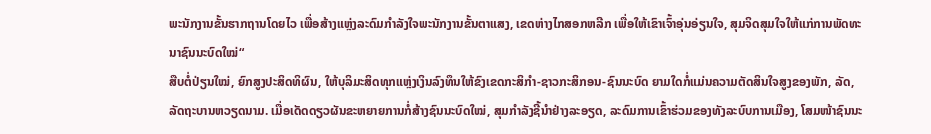ພະນັກງານຂັ້ນຮາກຖານໂດຍໄວ ເພື່ອສ້າງແຫຼ່ງລະດົມກຳລັງໃຈພະນັກງານຂັ້ນຕາແສງ, ເຂດຫ່າງໄກສອກຫລີກ ເພື່ອໃຫ້ເຂົາເຈົ້າອຸ່ນອ່ຽນໃຈ, ສຸມຈິດສຸມໃຈໃຫ້ແກ່ການພັດທະນາຊົນນະບົດໃໝ່“
ສືບຕໍ່ປ່ຽນໃໝ່, ຍົກສູງປະສິດທິຜົນ, ໃຫ້ບຸລິມະສິດທຸກແຫຼ່ງເງິນລົງທຶນໃຫ້ຂົງເຂດກະສິກຳ-ຊາວກະສິກອນ-ຊົນນະບົດ ຍາມໃດກໍ່ແມ່ນຄວາມຕັດສິນໃຈສູງຂອງພັກ, ລັດ, ລັດຖະບານຫວຽດນາມ. ເມື່ອເດັດດຽວຜັນຂະຫຍາຍການກໍ່ສ້າງຊົນນະບົດໃໝ່, ສຸມກຳລັງຊີ້ນຳຢ່າງລະອຽດ, ລະດົມການເຂົ້າຮ່ວມຂອງທັງລະບົບການເມືອງ, ໂສມໜ້າຊົນນະ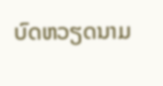ບົດຫວຽດນາມ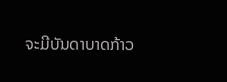ຈະມີບັນດາບາດກ້າວ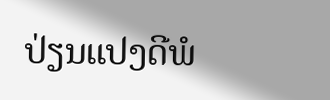ປ່ຽນແປງດີພໍ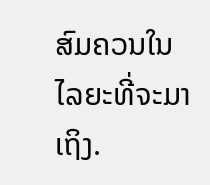ສົມຄວນໃນໄລຍະທີ່ຈະມາເຖິງ.